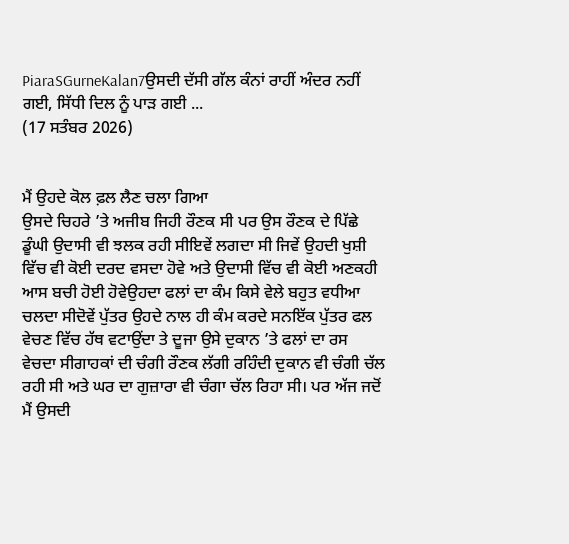PiaraSGurneKalan7ਉਸਦੀ ਦੱਸੀ ਗੱਲ ਕੰਨਾਂ ਰਾਹੀਂ ਅੰਦਰ ਨਹੀਂ ਗਈ, ਸਿੱਧੀ ਦਿਲ ਨੂੰ ਪਾੜ ਗਈ ...
(17 ਸਤੰਬਰ 2026)


ਮੈਂ ਉਹਦੇ ਕੋਲ ਫ਼ਲ ਲੈਣ ਚਲਾ ਗਿਆ
ਉਸਦੇ ਚਿਹਰੇ ’ਤੇ ਅਜੀਬ ਜਿਹੀ ਰੌਣਕ ਸੀ ਪਰ ਉਸ ਰੌਣਕ ਦੇ ਪਿੱਛੇ ਡੂੰਘੀ ਉਦਾਸੀ ਵੀ ਝਲਕ ਰਹੀ ਸੀਇਵੇਂ ਲਗਦਾ ਸੀ ਜਿਵੇਂ ਉਹਦੀ ਖੁਸ਼ੀ ਵਿੱਚ ਵੀ ਕੋਈ ਦਰਦ ਵਸਦਾ ਹੋਵੇ ਅਤੇ ਉਦਾਸੀ ਵਿੱਚ ਵੀ ਕੋਈ ਅਣਕਹੀ ਆਸ ਬਚੀ ਹੋਈ ਹੋਵੇਉਹਦਾ ਫਲਾਂ ਦਾ ਕੰਮ ਕਿਸੇ ਵੇਲੇ ਬਹੁਤ ਵਧੀਆ ਚਲਦਾ ਸੀਦੋਵੇਂ ਪੁੱਤਰ ਉਹਦੇ ਨਾਲ ਹੀ ਕੰਮ ਕਰਦੇ ਸਨਇੱਕ ਪੁੱਤਰ ਫਲ ਵੇਚਣ ਵਿੱਚ ਹੱਥ ਵਟਾਉਂਦਾ ਤੇ ਦੂਜਾ ਉਸੇ ਦੁਕਾਨ ’ਤੇ ਫਲਾਂ ਦਾ ਰਸ ਵੇਚਦਾ ਸੀਗਾਹਕਾਂ ਦੀ ਚੰਗੀ ਰੌਣਕ ਲੱਗੀ ਰਹਿੰਦੀ ਦੁਕਾਨ ਵੀ ਚੰਗੀ ਚੱਲ ਰਹੀ ਸੀ ਅਤੇ ਘਰ ਦਾ ਗੁਜ਼ਾਰਾ ਵੀ ਚੰਗਾ ਚੱਲ ਰਿਹਾ ਸੀ। ਪਰ ਅੱਜ ਜਦੋਂ ਮੈਂ ਉਸਦੀ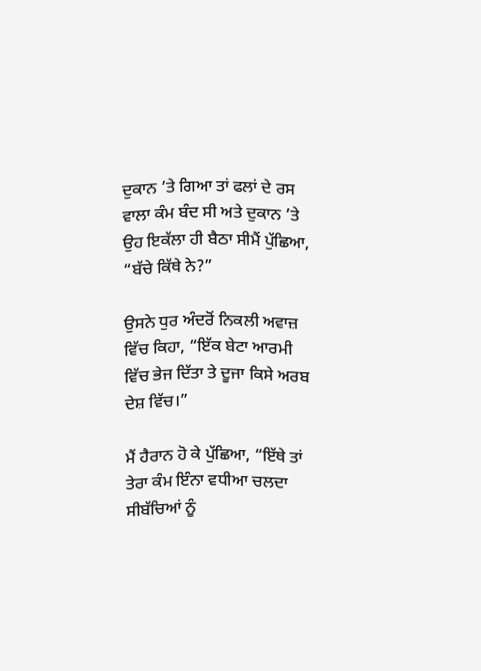ਦੁਕਾਨ ’ਤੇ ਗਿਆ ਤਾਂ ਫਲਾਂ ਦੇ ਰਸ ਵਾਲਾ ਕੰਮ ਬੰਦ ਸੀ ਅਤੇ ਦੁਕਾਨ ’ਤੇ ਉਹ ਇਕੱਲਾ ਹੀ ਬੈਠਾ ਸੀਮੈਂ ਪੁੱਛਿਆ, “ਬੱਚੇ ਕਿੱਥੇ ਨੇ?”

ਉਸਨੇ ਧੁਰ ਅੰਦਰੋਂ ਨਿਕਲੀ ਅਵਾਜ਼ ਵਿੱਚ ਕਿਹਾ, “ਇੱਕ ਬੇਟਾ ਆਰਮੀ ਵਿੱਚ ਭੇਜ ਦਿੱਤਾ ਤੇ ਦੂਜਾ ਕਿਸੇ ਅਰਬ ਦੇਸ਼ ਵਿੱਚ।”

ਮੈਂ ਹੈਰਾਨ ਹੋ ਕੇ ਪੁੱਛਿਆ, “ਇੱਥੇ ਤਾਂ ਤੇਰਾ ਕੰਮ ਇੰਨਾ ਵਧੀਆ ਚਲਦਾ ਸੀਬੱਚਿਆਂ ਨੂੰ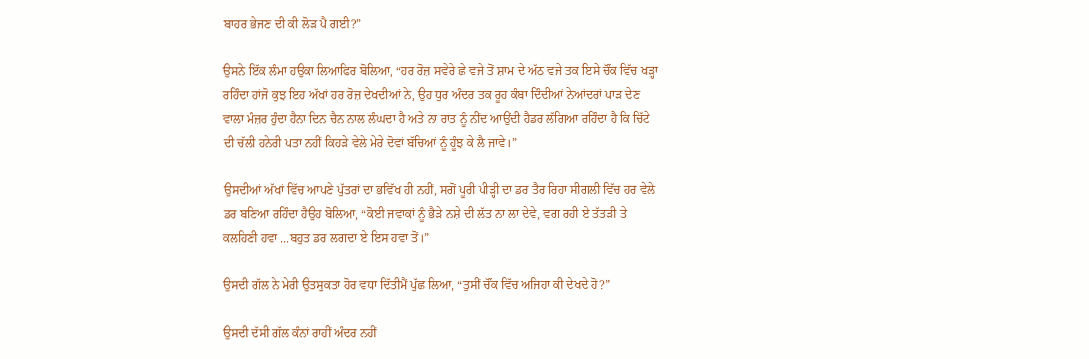ਬਾਹਰ ਭੇਜਣ ਦੀ ਕੀ ਲੋੜ ਪੈ ਗਈ?”

ਉਸਨੇ ਇੱਕ ਲੰਮਾ ਹਉਕਾ ਲਿਆਫਿਰ ਬੋਲਿਆ, “ਹਰ ਰੋਜ਼ ਸਵੇਰੇ ਛੇ ਵਜੇ ਤੋਂ ਸ਼ਾਮ ਦੇ ਅੱਠ ਵਜੇ ਤਕ ਇਸੇ ਚੌਂਕ ਵਿੱਚ ਖੜ੍ਹਾ ਰਹਿੰਦਾ ਹਾਂਜੋ ਕੁਝ ਇਹ ਅੱਖਾਂ ਹਰ ਰੋਜ਼ ਦੇਖਦੀਆਂ ਨੇ, ਉਹ ਧੁਰ ਅੰਦਰ ਤਕ ਰੂਹ ਕੰਬਾ ਦਿੰਦੀਆਂ ਨੇਆਂਦਰਾਂ ਪਾੜ ਦੇਣ ਵਾਲਾ ਮੰਜ਼ਰ ਹੁੰਦਾ ਹੈਨਾ ਦਿਨ ਚੈਨ ਨਾਲ ਲੰਘਦਾ ਹੈ ਅਤੇ ਨਾ ਰਾਤ ਨੂੰ ਨੀਂਦ ਆਉਂਦੀ ਹੈਡਰ ਲੱਗਿਆ ਰਹਿੰਦਾ ਹੈ ਕਿ ਚਿੱਟੇ ਦੀ ਚੱਲੀ ਹਨੇਰੀ ਪਤਾ ਨਹੀਂ ਕਿਹੜੇ ਵੇਲੇ ਮੇਰੇ ਦੋਵਾਂ ਬੱਚਿਆਂ ਨੂੰ ਹੂੰਝ ਕੇ ਲੈ ਜਾਵੇ।”

ਉਸਦੀਆਂ ਅੱਖਾਂ ਵਿੱਚ ਆਪਣੇ ਪੁੱਤਰਾਂ ਦਾ ਭਵਿੱਖ ਹੀ ਨਹੀਂ, ਸਗੋਂ ਪੂਰੀ ਪੀੜ੍ਹੀ ਦਾ ਡਰ ਤੈਰ ਰਿਹਾ ਸੀਗਲੀ ਵਿੱਚ ਹਰ ਵੇਲੇ ਡਰ ਬਣਿਆ ਰਹਿੰਦਾ ਹੈਉਹ ਬੋਲਿਆ, “ਕੋਈ ਜਵਾਕਾਂ ਨੂੰ ਭੈੜੇ ਨਸ਼ੇ ਦੀ ਲੱਤ ਨਾ ਲਾ ਦੇਵੇ, ਵਗ ਰਹੀ ਏ ਤੱਤੜੀ ਤੇ ਕਲਹਿਣੀ ਹਵਾ ...ਬਹੁਤ ਡਰ ਲਗਦਾ ਏ ਇਸ ਹਵਾ ਤੋਂ।”

ਉਸਦੀ ਗੱਲ ਨੇ ਮੇਰੀ ਉਤਸੁਕਤਾ ਹੋਰ ਵਧਾ ਦਿੱਤੀਮੈਂ ਪੁੱਛ ਲਿਆ, “ਤੁਸੀਂ ਚੌਂਕ ਵਿੱਚ ਅਜਿਹਾ ਕੀ ਦੇਖਦੇ ਹੋ?”

ਉਸਦੀ ਦੱਸੀ ਗੱਲ ਕੰਨਾਂ ਰਾਹੀਂ ਅੰਦਰ ਨਹੀਂ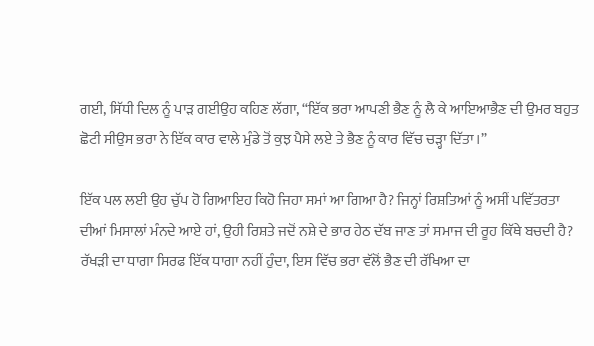ਗਈ, ਸਿੱਧੀ ਦਿਲ ਨੂੰ ਪਾੜ ਗਈਉਹ ਕਹਿਣ ਲੱਗਾ, “ਇੱਕ ਭਰਾ ਆਪਣੀ ਭੈਣ ਨੂੰ ਲੈ ਕੇ ਆਇਆਭੈਣ ਦੀ ਉਮਰ ਬਹੁਤ ਛੋਟੀ ਸੀਉਸ ਭਰਾ ਨੇ ਇੱਕ ਕਾਰ ਵਾਲੇ ਮੁੰਡੇ ਤੋਂ ਕੁਝ ਪੈਸੇ ਲਏ ਤੇ ਭੈਣ ਨੂੰ ਕਾਰ ਵਿੱਚ ਚੜ੍ਹਾ ਦਿੱਤਾ।”

ਇੱਕ ਪਲ ਲਈ ਉਹ ਚੁੱਪ ਹੋ ਗਿਆਇਹ ਕਿਹੋ ਜਿਹਾ ਸਮਾਂ ਆ ਗਿਆ ਹੈ? ਜਿਨ੍ਹਾਂ ਰਿਸ਼ਤਿਆਂ ਨੂੰ ਅਸੀਂ ਪਵਿੱਤਰਤਾ ਦੀਆਂ ਮਿਸਾਲਾਂ ਮੰਨਦੇ ਆਏ ਹਾਂ, ਉਹੀ ਰਿਸ਼ਤੇ ਜਦੋਂ ਨਸ਼ੇ ਦੇ ਭਾਰ ਹੇਠ ਦੱਬ ਜਾਣ ਤਾਂ ਸਮਾਜ ਦੀ ਰੂਹ ਕਿੱਥੇ ਬਚਦੀ ਹੈ? ਰੱਖੜੀ ਦਾ ਧਾਗਾ ਸਿਰਫ ਇੱਕ ਧਾਗਾ ਨਹੀਂ ਹੁੰਦਾ, ਇਸ ਵਿੱਚ ਭਰਾ ਵੱਲੋਂ ਭੈਣ ਦੀ ਰੱਖਿਆ ਦਾ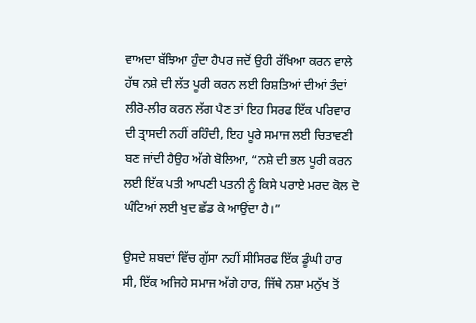ਵਾਅਦਾ ਬੱਝਿਆ ਹੁੰਦਾ ਹੈਪਰ ਜਦੋਂ ਉਹੀ ਰੱਖਿਆ ਕਰਨ ਵਾਲੇ ਹੱਥ ਨਸ਼ੇ ਦੀ ਲੱਤ ਪੂਰੀ ਕਰਨ ਲਈ ਰਿਸ਼ਤਿਆਂ ਦੀਆਂ ਤੰਦਾਂ ਲੀਰੋ-ਲੀਰ ਕਰਨ ਲੱਗ ਪੈਣ ਤਾਂ ਇਹ ਸਿਰਫ ਇੱਕ ਪਰਿਵਾਰ ਦੀ ਤ੍ਰਾਸਦੀ ਨਹੀਂ ਰਹਿੰਦੀ, ਇਹ ਪੂਰੇ ਸਮਾਜ ਲਈ ਚਿਤਾਵਣੀ ਬਣ ਜਾਂਦੀ ਹੈਉਹ ਅੱਗੇ ਬੋਲਿਆ, “ਨਸ਼ੇ ਦੀ ਭਲ ਪੂਰੀ ਕਰਨ ਲਈ ਇੱਕ ਪਤੀ ਆਪਣੀ ਪਤਨੀ ਨੂੰ ਕਿਸੇ ਪਰਾਏ ਮਰਦ ਕੋਲ ਦੋ ਘੰਟਿਆਂ ਲਈ ਖੁਦ ਛੱਡ ਕੇ ਆਉਂਦਾ ਹੈ।”

ਉਸਦੇ ਸ਼ਬਦਾਂ ਵਿੱਚ ਗੁੱਸਾ ਨਹੀਂ ਸੀਸਿਰਫ ਇੱਕ ਡੂੰਘੀ ਹਾਰ ਸੀ, ਇੱਕ ਅਜਿਹੇ ਸਮਾਜ ਅੱਗੇ ਹਾਰ, ਜਿੱਥੇ ਨਸ਼ਾ ਮਨੁੱਖ ਤੋਂ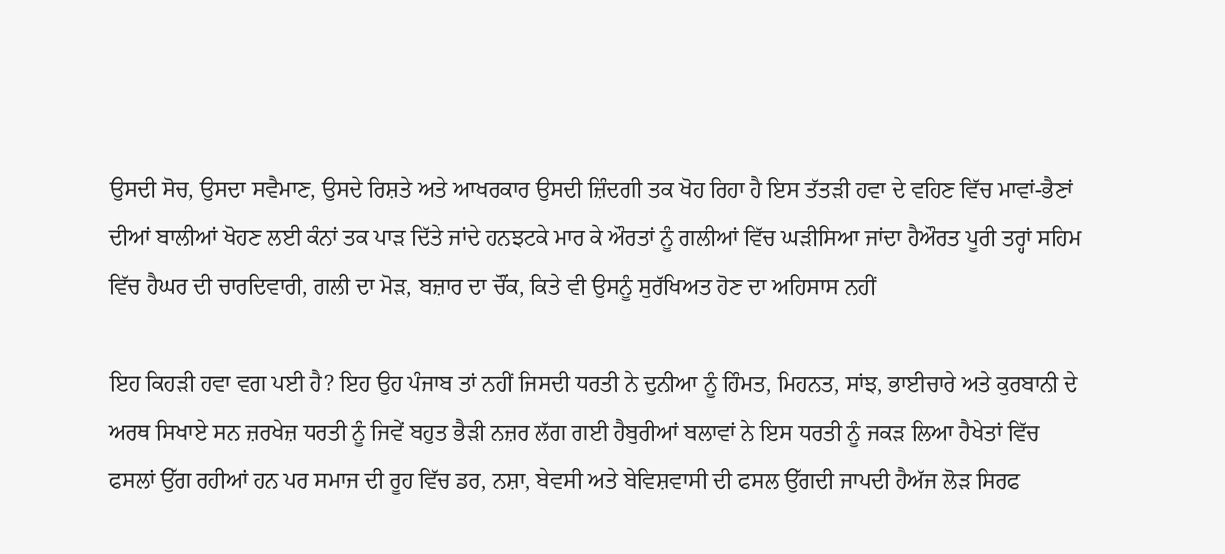ਉਸਦੀ ਸੋਚ, ਉਸਦਾ ਸਵੈਮਾਣ, ਉਸਦੇ ਰਿਸ਼ਤੇ ਅਤੇ ਆਖਰਕਾਰ ਉਸਦੀ ਜ਼ਿੰਦਗੀ ਤਕ ਖੋਹ ਰਿਹਾ ਹੈ ਇਸ ਤੱਤੜੀ ਹਵਾ ਦੇ ਵਹਿਣ ਵਿੱਚ ਮਾਵਾਂ-ਭੈਣਾਂ ਦੀਆਂ ਬਾਲੀਆਂ ਖੋਹਣ ਲਈ ਕੰਨਾਂ ਤਕ ਪਾੜ ਦਿੱਤੇ ਜਾਂਦੇ ਹਨਝਟਕੇ ਮਾਰ ਕੇ ਔਰਤਾਂ ਨੂੰ ਗਲੀਆਂ ਵਿੱਚ ਘੜੀਸਿਆ ਜਾਂਦਾ ਹੈਔਰਤ ਪੂਰੀ ਤਰ੍ਹਾਂ ਸਹਿਮ ਵਿੱਚ ਹੈਘਰ ਦੀ ਚਾਰਦਿਵਾਰੀ, ਗਲੀ ਦਾ ਮੋੜ, ਬਜ਼ਾਰ ਦਾ ਚੌਂਕ, ਕਿਤੇ ਵੀ ਉਸਨੂੰ ਸੁਰੱਖਿਅਤ ਹੋਣ ਦਾ ਅਹਿਸਾਸ ਨਹੀਂ

ਇਹ ਕਿਹੜੀ ਹਵਾ ਵਗ ਪਈ ਹੈ? ਇਹ ਉਹ ਪੰਜਾਬ ਤਾਂ ਨਹੀਂ ਜਿਸਦੀ ਧਰਤੀ ਨੇ ਦੁਨੀਆ ਨੂੰ ਹਿੰਮਤ, ਮਿਹਨਤ, ਸਾਂਝ, ਭਾਈਚਾਰੇ ਅਤੇ ਕੁਰਬਾਨੀ ਦੇ ਅਰਥ ਸਿਖਾਏ ਸਨ ਜ਼ਰਖੇਜ਼ ਧਰਤੀ ਨੂੰ ਜਿਵੇਂ ਬਹੁਤ ਭੈੜੀ ਨਜ਼ਰ ਲੱਗ ਗਈ ਹੈਬੁਰੀਆਂ ਬਲਾਵਾਂ ਨੇ ਇਸ ਧਰਤੀ ਨੂੰ ਜਕੜ ਲਿਆ ਹੈਖੇਤਾਂ ਵਿੱਚ ਫਸਲਾਂ ਉੱਗ ਰਹੀਆਂ ਹਨ ਪਰ ਸਮਾਜ ਦੀ ਰੂਹ ਵਿੱਚ ਡਰ, ਨਸ਼ਾ, ਬੇਵਸੀ ਅਤੇ ਬੇਵਿਸ਼ਵਾਸੀ ਦੀ ਫਸਲ ਉੱਗਦੀ ਜਾਪਦੀ ਹੈਅੱਜ ਲੋੜ ਸਿਰਫ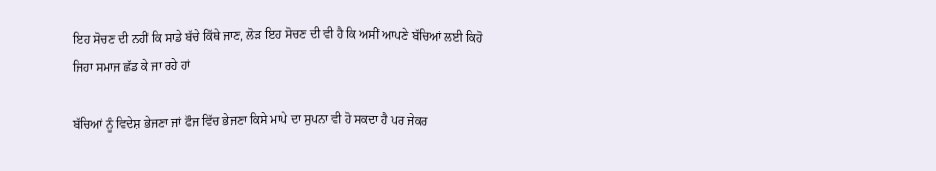ਇਹ ਸੋਚਣ ਦੀ ਨਹੀਂ ਕਿ ਸਾਡੇ ਬੱਚੇ ਕਿੱਥੇ ਜਾਣ, ਲੋੜ ਇਹ ਸੋਚਣ ਦੀ ਵੀ ਹੈ ਕਿ ਅਸੀਂ ਆਪਣੇ ਬੱਚਿਆਂ ਲਈ ਕਿਹੋ ਜਿਹਾ ਸਮਾਜ ਛੱਡ ਕੇ ਜਾ ਰਹੇ ਹਾਂ

ਬੱਚਿਆਂ ਨੂੰ ਵਿਦੇਸ਼ ਭੇਜਣਾ ਜਾਂ ਫੌਜ ਵਿੱਚ ਭੇਜਣਾ ਕਿਸੇ ਮਾਪੇ ਦਾ ਸੁਪਨਾ ਵੀ ਹੋ ਸਕਦਾ ਹੈ ਪਰ ਜੇਕਰ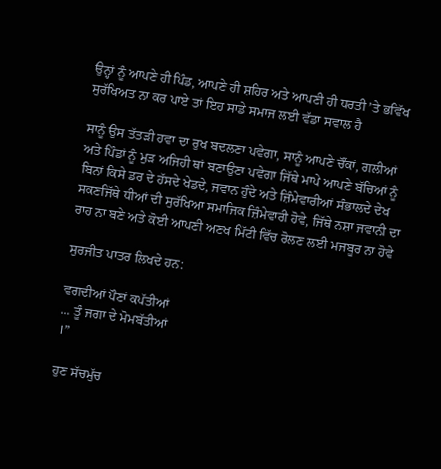ਉਨ੍ਹਾਂ ਨੂੰ ਆਪਣੇ ਹੀ ਪਿੰਡ, ਆਪਣੇ ਹੀ ਸ਼ਹਿਰ ਅਤੇ ਆਪਣੀ ਹੀ ਧਰਤੀ ’ਤੇ ਭਵਿੱਖ ਸੁਰੱਖਿਅਤ ਨਾ ਕਰ ਪਾਏ ਤਾਂ ਇਹ ਸਾਡੇ ਸਮਾਜ ਲਈ ਵੱਡਾ ਸਵਾਲ ਹੈ

ਸਾਨੂੰ ਉਸ ਤੱਤੜੀ ਹਵਾ ਦਾ ਰੁਖ ਬਦਲਣਾ ਪਵੇਗਾ, ਸਾਨੂੰ ਆਪਣੇ ਚੌਂਕਾਂ, ਗਲੀਆਂ ਅਤੇ ਪਿੰਡਾਂ ਨੂੰ ਮੁੜ ਅਜਿਹੀ ਥਾਂ ਬਣਾਉਣਾ ਪਵੇਗਾ ਜਿੱਥੇ ਮਾਪੇ ਆਪਣੇ ਬੱਚਿਆਂ ਨੂੰ ਬਿਨਾਂ ਕਿਸੇ ਡਰ ਦੇ ਹੱਸਦੇ ਖੇਡਦੇ, ਜਵਾਨ ਹੁੰਦੇ ਅਤੇ ਜ਼ਿੰਮੇਵਾਰੀਆਂ ਸੰਭਾਲਦੇ ਦੇਖ ਸਕਣਜਿੱਥੇ ਧੀਆਂ ਦੀ ਸੁਰੱਖਿਆ ਸਮਾਜਿਕ ਜ਼ਿੰਮੇਵਾਰੀ ਹੋਵੇ, ਜਿੱਥੇ ਨਸ਼ਾ ਜਵਾਨੀ ਦਾ ਰਾਹ ਨਾ ਬਣੇ ਅਤੇ ਕੋਈ ਆਪਣੀ ਅਣਖ ਮਿੱਟੀ ਵਿੱਚ ਰੋਲਣ ਲਈ ਮਜਬੂਰ ਨਾ ਹੋਵੇ

ਸੁਰਜੀਤ ਪਾਤਰ ਲਿਖਦੇ ਹਨ:

ਵਗਦੀਆਂ ਪੌਣਾਂ ਕਪੱਤੀਆਂ
... ਤੂੰ ਜਗਾ ਦੇ ਮੋਮਬੱਤੀਆਂ
।”

ਹੁਣ ਸੱਚਮੁੱਚ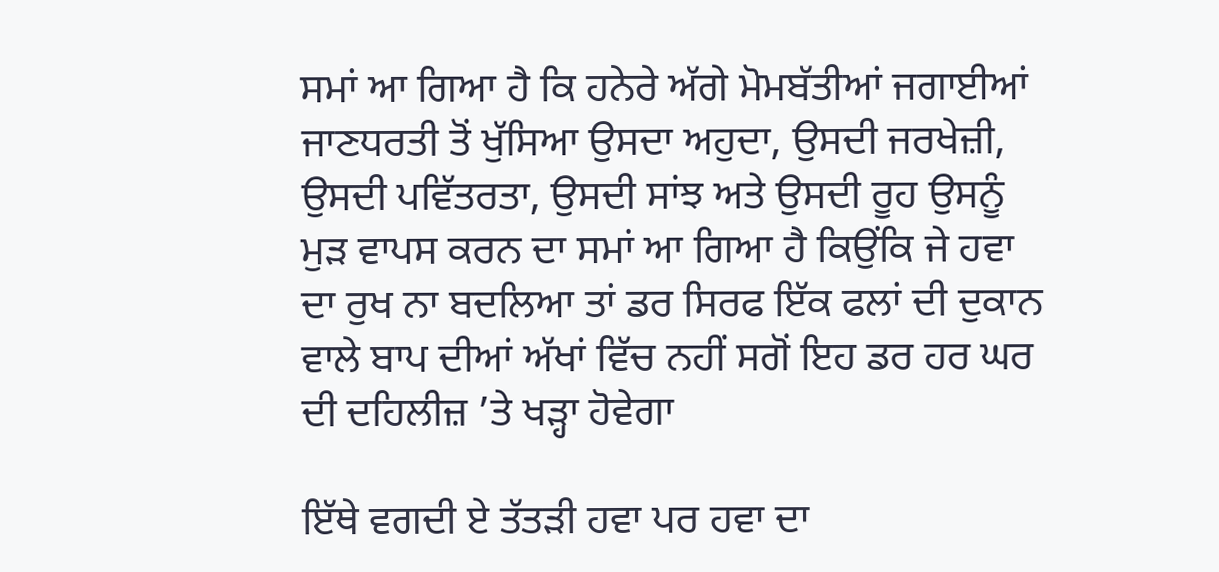ਸਮਾਂ ਆ ਗਿਆ ਹੈ ਕਿ ਹਨੇਰੇ ਅੱਗੇ ਮੋਮਬੱਤੀਆਂ ਜਗਾਈਆਂ ਜਾਣਧਰਤੀ ਤੋਂ ਖੁੱਸਿਆ ਉਸਦਾ ਅਹੁਦਾ, ਉਸਦੀ ਜਰਖੇਜ਼ੀ, ਉਸਦੀ ਪਵਿੱਤਰਤਾ, ਉਸਦੀ ਸਾਂਝ ਅਤੇ ਉਸਦੀ ਰੂਹ ਉਸਨੂੰ ਮੁੜ ਵਾਪਸ ਕਰਨ ਦਾ ਸਮਾਂ ਆ ਗਿਆ ਹੈ ਕਿਉਂਕਿ ਜੇ ਹਵਾ ਦਾ ਰੁਖ ਨਾ ਬਦਲਿਆ ਤਾਂ ਡਰ ਸਿਰਫ ਇੱਕ ਫਲਾਂ ਦੀ ਦੁਕਾਨ ਵਾਲੇ ਬਾਪ ਦੀਆਂ ਅੱਖਾਂ ਵਿੱਚ ਨਹੀਂ ਸਗੋਂ ਇਹ ਡਰ ਹਰ ਘਰ ਦੀ ਦਹਿਲੀਜ਼ ’ਤੇ ਖੜ੍ਹਾ ਹੋਵੇਗਾ

ਇੱਥੇ ਵਗਦੀ ਏ ਤੱਤੜੀ ਹਵਾ ਪਰ ਹਵਾ ਦਾ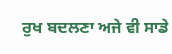ਰੁਖ ਬਦਲਣਾ ਅਜੇ ਵੀ ਸਾਡੇ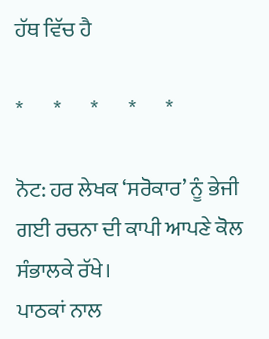ਹੱਥ ਵਿੱਚ ਹੈ

*       *       *       *       *

ਨੋਟ: ਹਰ ਲੇਖਕ ‘ਸਰੋਕਾਰ’ ਨੂੰ ਭੇਜੀ ਗਈ ਰਚਨਾ ਦੀ ਕਾਪੀ ਆਪਣੇ ਕੋਲ ਸੰਭਾਲਕੇ ਰੱਖੇ।
ਪਾਠਕਾਂ ਨਾਲ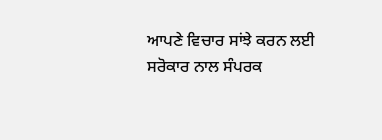ਆਪਣੇ ਵਿਚਾਰ ਸਾਂਝੇ ਕਰਨ ਲਈ ਸਰੋਕਾਰ ਨਾਲ ਸੰਪਰਕ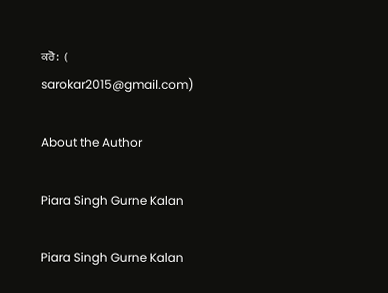ਕਰੋ:  (
sarokar2015@gmail.com)

About the Author

Piara Singh Gurne Kalan

Piara Singh Gurne Kalan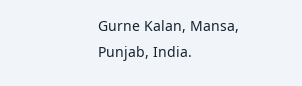Gurne Kalan, Mansa, Punjab, India.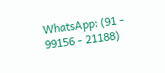WhatsApp: (91 - 99156 - 21188)